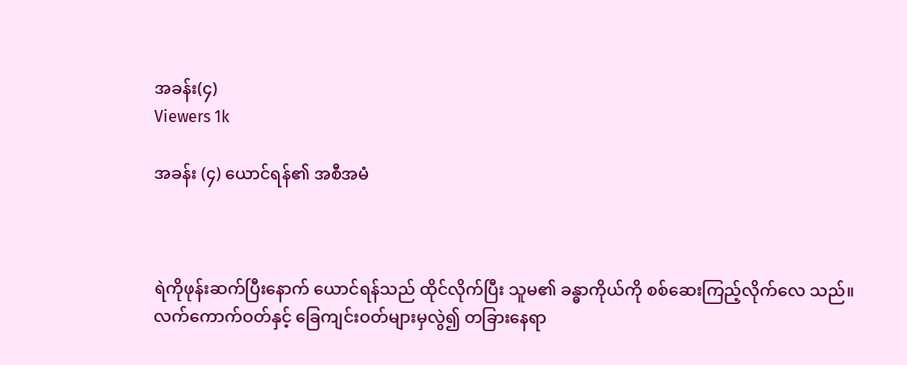အခန်း(၄)
Viewers 1k

အခန်း (၄) ယောင်ရန်၏ အစီအမံ



ရဲကိုဖုန်းဆက်ပြီးနောက် ယောင်ရန်သည် ထိုင်လိုက်ပြီး သူမ၏ ခန္ဓာကိုယ်ကို စစ်ဆေးကြည့်လိုက်လေ သည်။ လက်ကောက်ဝတ်နှင့် ခြေကျင်းဝတ်များမှလွဲ၍ တခြားနေရာ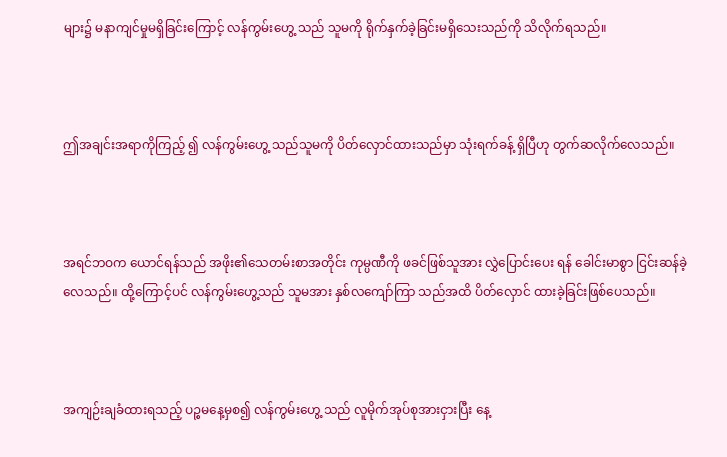များ၌ မနာကျင်မှုမရှိခြင်းကြောင့် လန်ကွမ်းဟွေ့ သည် သူမကို ရိုက်နှက်ခဲ့ခြင်းမရှိသေးသည်ကို သိလိုက်ရသည်။



ဤအချင်းအရာကိုကြည့် ၍ လန်ကွမ်းဟွေ့ သည်သူမကို ပိတ်လှောင်ထားသည်မှာ သုံးရက်ခန့် ရှိပြီဟု တွက်ဆလိုက်လေသည်။



အရင်ဘဝက ယောင်ရန်သည် အဖိုး၏သေတမ်းစာအတိုင်း ကုမ္ပဏီကို ဖခင်ဖြစ်သူအား လွှဲပြောင်းပေး ရန် ခေါင်းမာစွာ ငြင်းဆန်ခဲ့လေသည်။ ထို့ကြောင့်ပင် လန်ကွမ်းဟွေ့သည် သူမအား နှစ်လကျော်ကြာ သည်အထိ ပိတ်လှောင် ထားခဲ့ခြင်းဖြစ်ပေသည်။



အကျဉ်းချခံထားရသည့် ပဉ္စမနေ့မှစ၍ လန်ကွမ်းဟွေ့ သည် လူမိုက်အုပ်စုအားငှားပြီး နေ့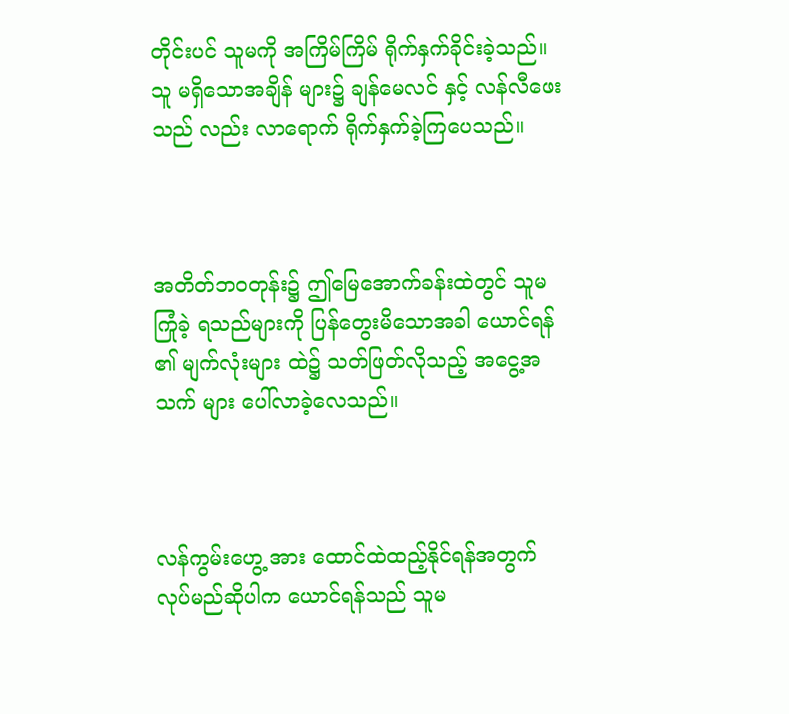တိုင်းပင် သူမကို အကြိမ်ကြိမ် ရိုက်နှက်ခိုင်းခဲ့သည်။ သူ မရှိသောအချိန် များ၌ ချန်မေလင် နှင့် လန်လီဖေး သည် လည်း လာရောက် ရိုက်နှက်ခဲ့ကြပေသည်။



အတိတ်ဘဝတုန်း၌ ဤမြေအောက်ခန်းထဲတွင် သူမ ကြုံခဲ့ ရသည်များကို ပြန်တွေးမိသောအခါ ယောင်ရန် ၏ မျက်လုံးများ ထဲ၌ သတ်ဖြတ်လိုသည့် အငွေ့အသက် များ ပေါ်လာခဲ့လေသည်။



လန်ကွမ်းဟွေ့ အား ထောင်ထဲထည့်နိုင်ရန်အတွက် လုပ်မည်ဆိုပါက ယောင်ရန်သည် သူမ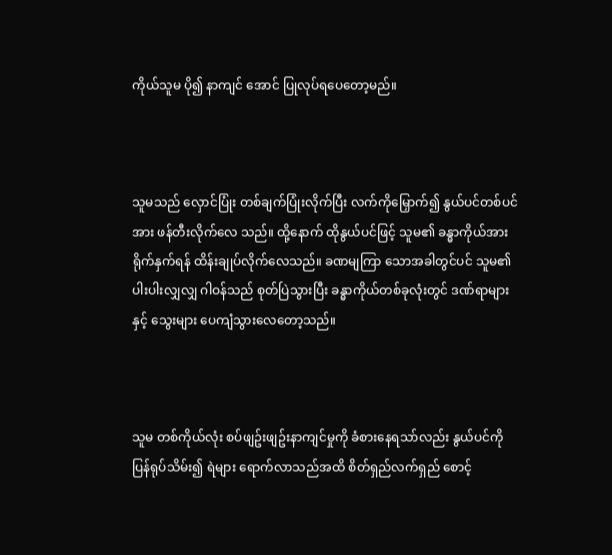ကိုယ်သူမ ပို၍ နာကျင် အောင် ပြုလုပ်ရပေတော့မည်။



သူမသည် လှောင်ပြုံး တစ်ချက်ပြုံးလိုက်ပြီး လက်ကိုမြှောက်၍ နွယ်ပင်တစ်ပင်အား ဖန်တီးလိုက်လေ သည်။ ထို့နောက် ထိုနွယ်ပင်ဖြင့် သူမ၏ ခန္ဓာကိုယ်အား ရိုက်နှက်ရန် ထိန်းချုပ်လိုက်လေသည်။ ခဏမျကြာ သောအခါတွင်ပင် သူမ၏ပါးပါးလျှလျှ ဂါဝန်သည် စုတ်ပြဲသွားပြီး ခန္ဓာကိုယ်တစ်ခုလုံးတွင် ဒဏ်ရာများ နှင့် သွေးများ ပေကျံသွားလေတော့သည်။



သူမ တစ်ကိုယ်လုံး စပ်ဖျဥ်းဖျဥ်းနာကျင်မှုကို ခံစားနေရသာ်လည်း နွယ်ပင်ကိုပြန်ရုပ်သိမ်း၍ ရဲများ ရောက်လာသည်အထိ စိတ်ရှည်လက်ရှည် စောင့်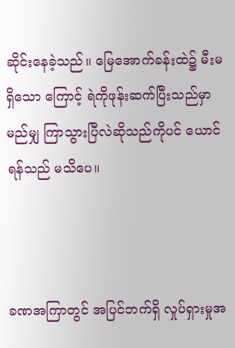ဆိုင်းနေခဲ့သည်။ မြေအောက်ခန်းထဲ၌ မီးမရှိသော ကြောင့် ရဲကိုဖုန်းဆက်ပြီးသည်မှာ မည်မျှ ကြာသွားပြီလဲဆိုသည်ကိုပင် ယောင်ရန်သည် မသိပေ။



ခဏအကြာတွင် အပြင်ဘက်ရှိ လှုပ်ရှားမှုအ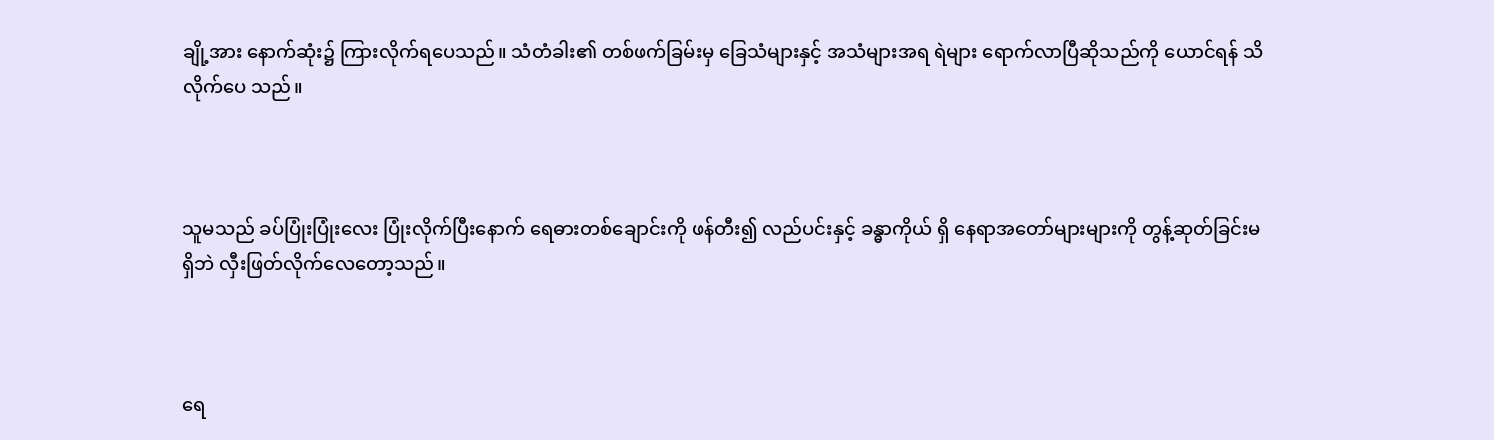ချို့အား နောက်ဆုံး၌ ကြားလိုက်ရပေသည်။ သံတံခါး၏ တစ်ဖက်ခြမ်းမှ ခြေသံများနှင့် အသံများအရ ရဲများ ရောက်လာပြီဆိုသည်ကို ယောင်ရန် သိလိုက်ပေ သည်။



သူမသည် ခပ်ပြုံးပြုံးလေး ပြုံးလိုက်ပြီးနောက် ရေဓားတစ်ချောင်းကို ဖန်တီး၍ လည်ပင်းနှင့် ခန္ဓာကိုယ် ရှိ နေရာအတော်များများကို တွန့်ဆုတ်ခြင်းမရှိဘဲ လှီးဖြတ်လိုက်လေတော့သည်။



ရေ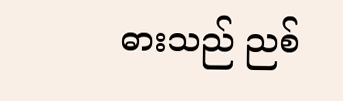ဓားသည် ညစ်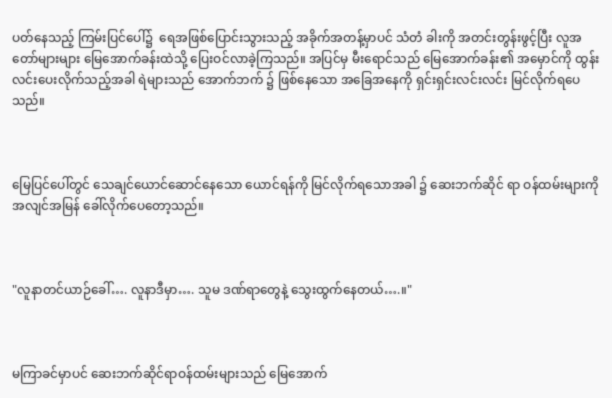ပတ်နေသည့် ကြမ်းပြင်ပေါ်၌  ရေအဖြစ်ပြောင်းသွားသည့် အခိုက်အတန့်မှာပင် သံတံ ခါးကို အတင်းတွန်းဖွင့်ပြီး လူအတော်များများ မြေအောက်ခန်းထဲသို့ ပြေးဝင်လာခဲ့ကြသည်။ အပြင်မှ မီးရောင်သည် မြေအောက်ခန်း၏ အမှောင်ကို ထွန်းလင်းပေးလိုက်သည့်အခါ ရဲများသည် အောက်ဘက် ၌ ဖြစ်နေသော အခြေအနေကို ရှင်းရှင်းလင်းလင်း မြင်လိုက်ရပေသည်။



မြေပြင်ပေါ်တွင် သေချင်ယောင်ဆောင်နေသော ယောင်ရန်ကို မြင်လိုက်ရသောအခါ ၌ ဆေးဘက်ဆိုင် ရာ ဝန်ထမ်းများကို အလျင်အမြန် ခေါ်လိုက်ပေတော့သည်။



"လူနာတင်ယာဉ်ခေါ်…. လူနာဒီမှာ…. သူမ ဒဏ်ရာတွေနဲ့ သွေးထွက်နေတယ်….။"



မကြာခင်မှာပင် ဆေးဘက်ဆိုင်ရာဝန်ထမ်းများသည် မြေအောက်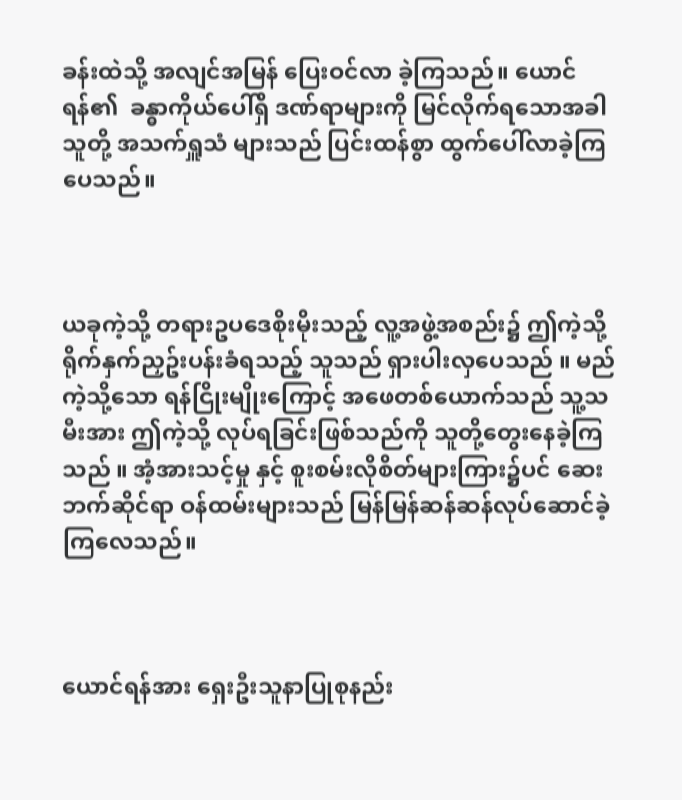ခန်းထဲသို့ အလျင်အမြန် ပြေးဝင်လာ ခဲ့ကြသည်။ ယောင်ရန်၏  ခန္ဓာကိုယ်ပေါ်ရှိ ဒဏ်ရာများကို မြင်လိုက်ရသောအခါ သူတို့ အသက်ရှူသံ များသည် ပြင်းထန်စွာ ထွက်ပေါ်လာခဲ့ကြပေသည်။



ယခုကဲ့သို့ တရားဥပဒေစိုးမိုးသည့် လူ့အဖွဲ့အစည်း၌ ဤကဲ့သို့ ရိုက်နှက်ညှဥ်းပန်းခံရသည့် သူသည် ရှားပါးလှပေသည် ။ မည်ကဲ့သို့သော ရန်ငြိုးမျိုးကြောင့် အဖေတစ်ယောက်သည် သူ့သမီးအား ဤကဲ့သို့ လုပ်ရခြင်းဖြစ်သည်ကို သူတို့တွေးနေခဲ့ကြသည် ။ အံ့အားသင့်မှု နှင့် စူးစမ်းလိုစိတ်များကြား၌ပင် ဆေးဘက်ဆိုင်ရာ ဝန်ထမ်းများသည် မြန်မြန်ဆန်ဆန်လုပ်ဆောင်ခဲ့ကြလေသည်။



ယောင်ရန်အား ရှေးဦးသူနာပြုစုနည်း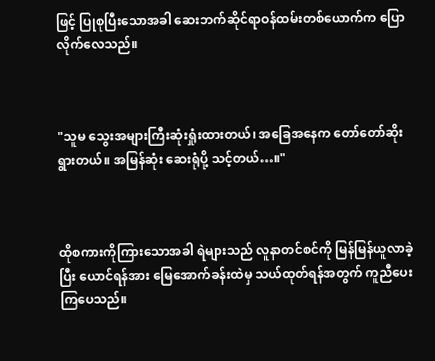ဖြင့် ပြုစုပြီးသောအခါ ဆေးဘက်ဆိုင်ရာဝန်ထမ်းတစ်ယောက်က ပြောလိုက်လေသည်။



"သူမ သွေးအများကြီးဆုံးရှုံးထားတယ်၊ အခြေအနေက တော်တော်ဆိုးရွားတယ်။ အမြန်ဆုံး ဆေးရုံပို့ သင့်တယ်…။"



ထိုစကားကိုကြားသောအခါ ရဲများသည် လူနာတင်စင်ကို မြန်မြန်ယူလာခဲ့ပြီး ယောင်ရန်အား မြေအောက်ခန်းထဲမှ သယ်ထုတ်ရန်အတွက် ကူညီပေးကြပေသည်။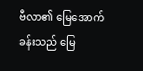ဗီလာ၏ မြေအောက်ခန်းသည် မြေ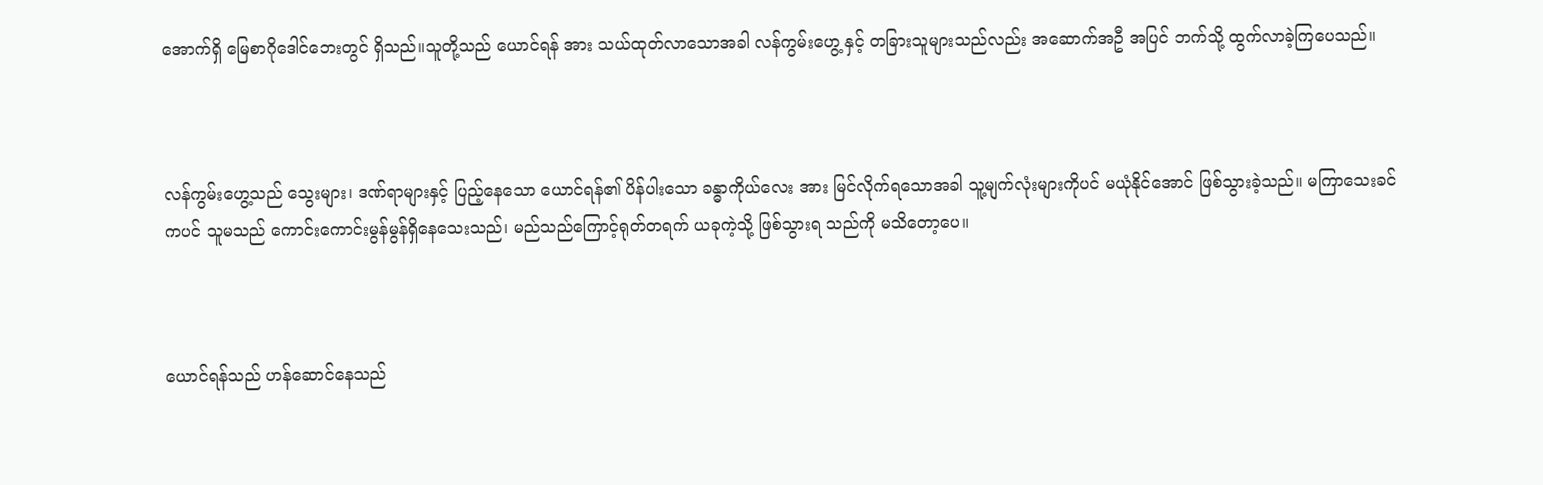အောက်ရှိ မြေစာဂိုဒေါင်ဘေးတွင် ရှိသည်။သူတို့သည် ယောင်ရန် အား သယ်ထုတ်လာသောအခါ လန်ကွမ်းဟွေ့ နှင့် တခြားသူများသည်လည်း အဆောက်အဦ အပြင် ဘက်သို့ ထွက်လာခဲ့ကြပေသည်။



လန်ကွမ်းဟွေ့သည် သွေးများ၊ ဒဏ်ရာများနှင့် ပြည့်နေသော ယောင်ရန်၏ ပိန်ပါးသော ခန္ဓာကိုယ်လေး အား မြင်လိုက်ရသောအခါ သူ့မျက်လုံးများကိုပင် မယုံနိုင်အောင် ဖြစ်သွားခဲ့သည်။ မကြာသေးခင်ကပင် သူမသည် ကောင်းကောင်းမွန်မွန်ရှိနေသေးသည်၊ မည်သည်ကြောင့်ရုတ်တရက် ယခုကဲ့သို့ ဖြစ်သွားရ သည်ကို မသိတော့ပေ။



ယောင်ရန်သည် ဟန်ဆောင်နေသည်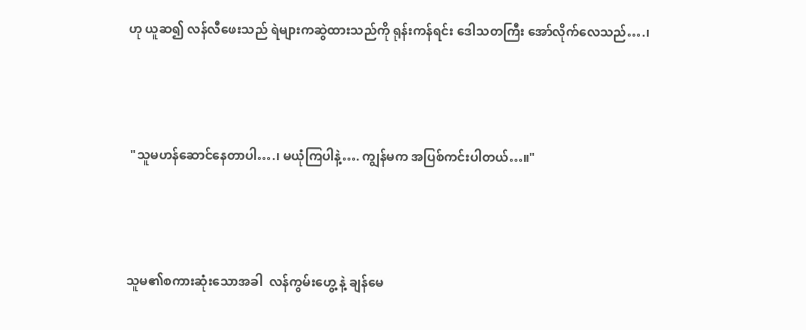ဟု ယူဆ၍ လန်လီဖေးသည် ရဲများကဆွဲထားသည်ကို ရုန်းကန်ရင်း ဒေါသတကြီး အော်လိုက်လေသည်….၊



 "သူမဟန်ဆောင်နေတာပါ….၊ မယုံကြပါနဲ့…. ကျွန်မက အပြစ်ကင်းပါတယ်…။"



သူမ၏စကားဆုံးသောအခါ  လန်ကွမ်းဟွေ့ နဲ့ ချန်မေ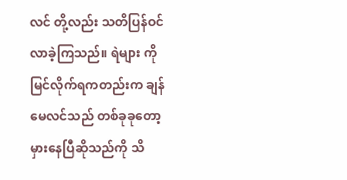လင် တို့လည်း သတိပြန်ဝင်လာခဲ့ကြသည်။ ရဲများ ကို မြင်လိုက်ရကတည်းက ချန်မေလင်သည် တစ်ခုခုတော့ မှားနေပြီဆိုသည်ကို သိ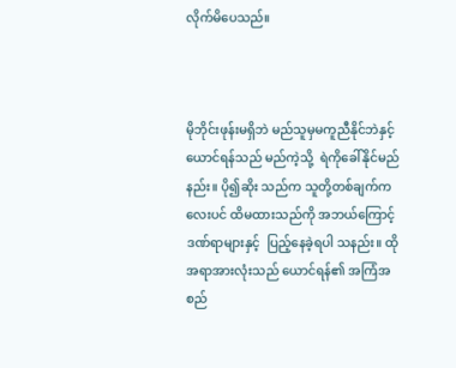လိုက်မိပေသည်။



မိုဘိုင်းဖုန်းမရှိဘဲ မည်သူမှမကူညီနိုင်ဘဲနှင့် ယောင်ရန်သည် မည်ကဲ့သို့  ရဲကိုခေါ်နိုင်မည်နည်း။ ပို၍ဆိုး သည်က သူတို့တစ်ချက်ကလေးပင် ထိမထားသည်ကို အဘယ်ကြောင့် ဒဏ်ရာများနှင့်  ပြည့်နေခဲ့ရပါ သနည်း။ ထိုအရာအားလုံးသည် ယောင်ရန်၏ အကြံအစည်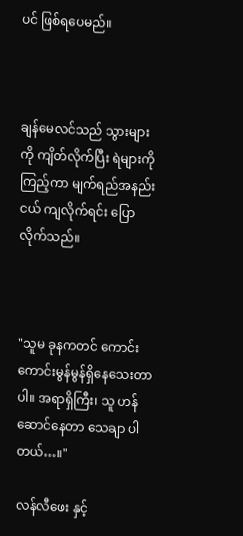ပင် ဖြစ်ရပေမည်။



ချန်မေလင်သည် သွားများကို ကျိတ်လိုက်ပြီး ရဲများကိုကြည့်ကာ မျက်ရည်အနည်းငယ် ကျလိုက်ရင်း ပြောလိုက်သည်။



"သူမ ခုနကတင် ကောင်းကောင်းမွန်မွန်ရှိနေသေးတာပါ။ အရာရှိကြီး၊ သူ ဟန်ဆောင်နေတာ သေချာ ပါတယ်…။"

လန်လီဖေး နှင့်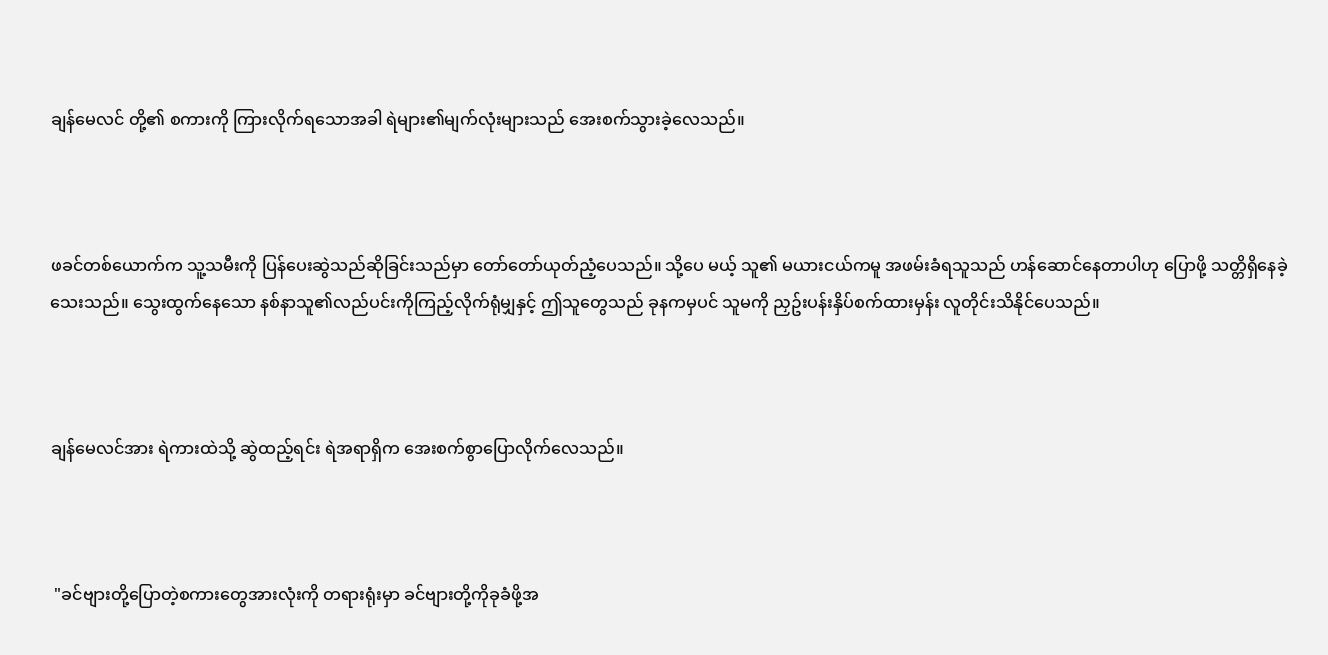ချန်မေလင် တို့၏ စကားကို ကြားလိုက်ရသောအခါ ရဲများ၏မျက်လုံးများသည် အေးစက်သွားခဲ့လေသည်။



ဖခင်တစ်ယောက်က သူ့သမီးကို ပြန်ပေးဆွဲသည်ဆိုခြင်းသည်မှာ တော်တော်ယုတ်ညံ့ပေသည်။ သို့ပေ မယ့် သူ၏ မယားငယ်ကမူ အဖမ်းခံရသူသည် ဟန်ဆောင်နေတာပါဟု ပြောဖို့ သတ္တိရှိနေခဲ့သေးသည်။ သွေးထွက်နေသော နစ်နာသူ၏လည်ပင်းကိုကြည့်လိုက်ရုံမျှနှင့် ဤသူတွေသည် ခုနကမှပင် သူမကို ညှဥ်းပန်းနှိပ်စက်ထားမှန်း လူတိုင်းသိနိုင်ပေသည်။



ချန်မေလင်အား ရဲကားထဲသို့ ဆွဲထည့်ရင်း ရဲအရာရှိက အေးစက်စွာပြောလိုက်လေသည်။



 "ခင်ဗျားတို့ပြောတဲ့စကားတွေအားလုံးကို တရားရုံးမှာ ခင်ဗျားတို့ကိုခုခံဖို့အ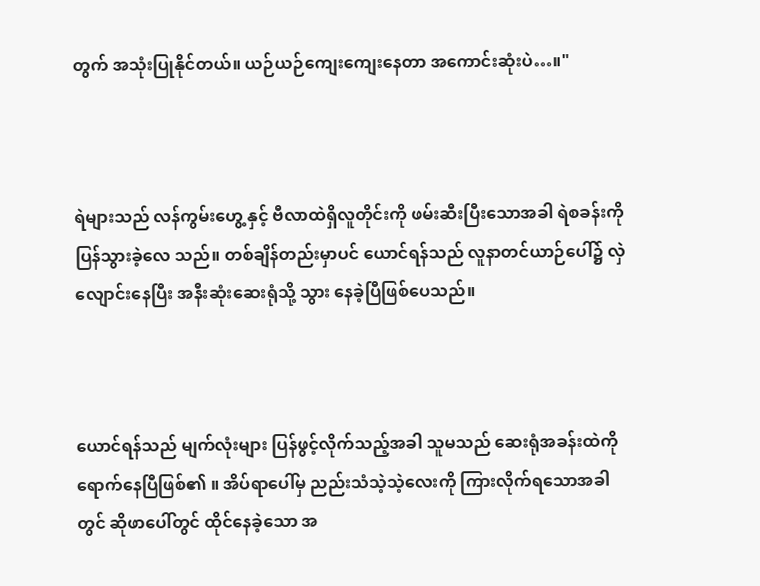တွက် အသုံးပြုနိုင်တယ်။ ယဉ်ယဉ်ကျေးကျေးနေတာ အကောင်းဆုံးပဲ…။"



ရဲများသည် လန်ကွမ်းဟွေ့ နှင့် ဗီလာထဲရှိလူတိုင်းကို ဖမ်းဆီးပြီးသောအခါ ရဲစခန်းကို ပြန်သွားခဲ့လေ သည်။ တစ်ချိန်တည်းမှာပင် ယောင်ရန်သည် လူနာတင်ယာဉ်ပေါ်၌ လှဲလျောင်းနေပြီး အနီးဆုံးဆေးရုံသို့ သွား နေခဲ့ပြီဖြစ်ပေသည်။



ယောင်ရန်သည် မျက်လုံးများ ပြန်ဖွင့်လိုက်သည့်အခါ သူမသည် ဆေးရုံအခန်းထဲကို ရောက်နေပြီဖြစ်၏ ။ အိပ်ရာပေါ်မှ ညည်းသံသဲ့သဲ့လေးကို ကြားလိုက်ရသောအခါတွင် ဆိုဖာပေါ်တွင် ထိုင်နေခဲ့သော အ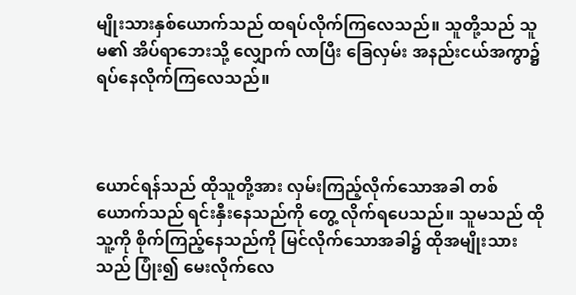မျိုးသားနှစ်ယောက်သည် ထရပ်လိုက်ကြလေသည်။ သူတို့သည် သူမ၏ အိပ်ရာဘေးသို့ လျှောက် လာပြီး ခြေလှမ်း အနည်းငယ်အကွာ၌ ရပ်နေလိုက်ကြလေသည်။



ယောင်ရန်သည် ထိုသူတို့အား လှမ်းကြည့်လိုက်သောအခါ တစ်ယောက်သည် ရင်းနှီးနေသည်ကို တွေ့ လိုက်ရပေသည်။ သူမသည် ထိုသူ့ကို စိုက်ကြည့်နေသည်ကို မြင်လိုက်သောအခါ၌ ထိုအမျိုးသားသည် ပြုံး၍ မေးလိုက်လေ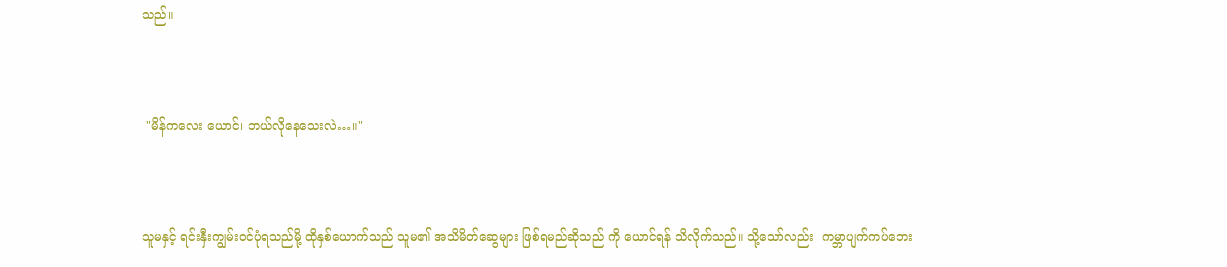သည်။



 "မိန်ကလေး ယောင်၊ ဘယ်လိုနေသေးလဲ…။"



သူမနှင့် ရင်းနှီးကျွမ်းဝင်ပုံရသည်မို့ ထိုနှစ်ယောက်သည် သူမ၏ အသိမိတ်ဆွေများ ဖြစ်ရမည်ဆိုသည် ကို ယောင်ရန် သိလိုက်သည်။ သို့သော်လည်း  ကမ္ဘာပျက်ကပ်ဘေး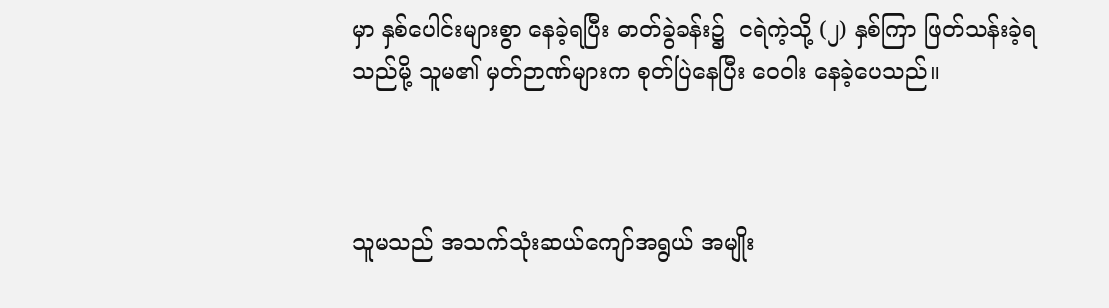မှာ နှစ်ပေါင်းများစွာ နေခဲ့ရပြီး ဓာတ်ခွဲခန်း၌  ငရဲကဲ့သို့ (၂) နှစ်ကြာ ဖြတ်သန်းခဲ့ရသည်မို့ သူမ၏ မှတ်ဉာဏ်များက စုတ်ပြဲနေပြီး ဝေဝါး နေခဲ့ပေသည်။



သူမသည် အသက်သုံးဆယ်ကျော်အရွယ် အမျိုး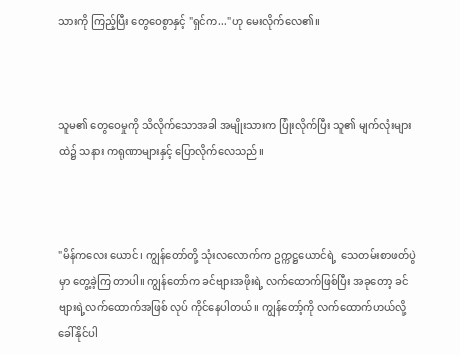သားကို ကြည့်ပြီး တွေဝေစွာနှင့် "ရှင်က..."ဟု မေးလိုက်လေ၏။



သူမ၏ တွေဝေမှုကို သိလိုက်သောအခါ အမျိုးသားက ပြုံးလိုက်ပြီး သူ၏ မျက်လုံးများထဲ၌ သနား ကရုဏာများနှင့် ပြောလိုက်လေသည်။



"မိန်ကလေး ယောင်၊ ကျွန်တော်တို့ သုံးလလောက်က ဥက္ကဋ္ဌယောင်ရဲ့  သေတမ်းစာဖတ်ပွဲမှာ တွေ့ခဲ့ကြ တာပါ။ ကျွန်တော်က ခင်ဗျားအဖိုးရဲ့ လက်ထောက်ဖြစ်ပြီး အခုတော့ ခင်ဗျားရဲ့လက်ထောက်အဖြစ် လုပ် ကိုင်နေပါတယ်။ ကျွန်တော့်ကို လက်ထောက်ဟယ်လို့ ခေါ်နိုင်ပါ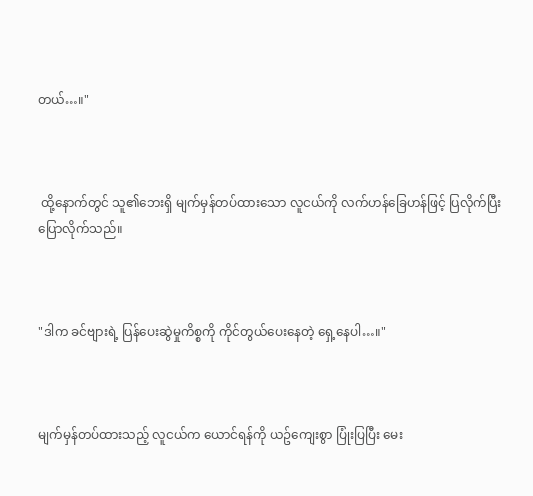တယ်…။"



 ထို့နောက်တွင် သူ၏ဘေးရှိ မျက်မှန်တပ်ထားသော လူငယ်ကို လက်ဟန်ခြေဟန်ဖြင့် ပြလိုက်ပြီး ပြောလိုက်သည်။



"ဒါက ခင်ဗျားရဲ့ ပြန်ပေးဆွဲမှုကိစ္စကို ကိုင်တွယ်ပေးနေတဲ့ ရှေ့နေပါ…။"



မျက်မှန်တပ်ထားသည့် လူငယ်က ယောင်ရန်ကို ယဥ်ကျေးစွာ ပြုံးပြပြီး မေး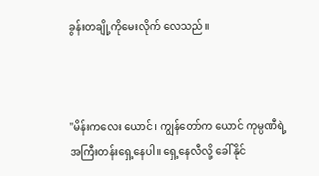ခွန်းတချို့ကိုမေးလိုက် လေသည်။



"မိန်းကလေး ယောင်၊ ကျွန်တော်က ယောင် ကုမ္ပဏီရဲ့ အကြီးတန်းရှေ့နေပါ။ ရှေ့နေလီလို့ ခေါ်နိုင်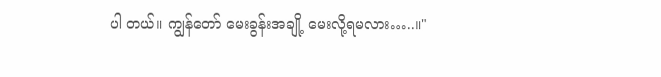ပါ တယ်။ ကျွန်တော် မေးခွန်းအချို့ မေးလို့ရမလား…..။"